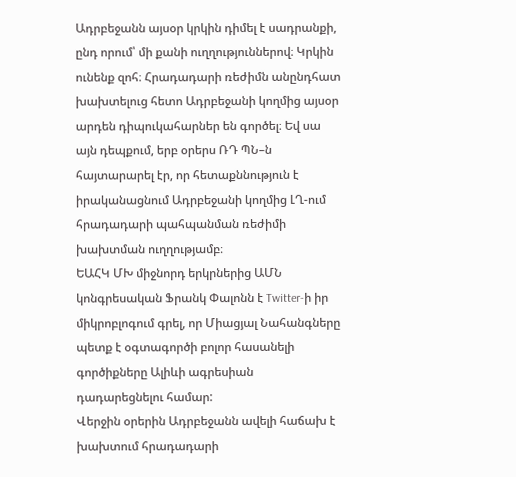Ադրբեջանն այսօր կրկին դիմել է սադրանքի, ընդ որում՝ մի քանի ուղղություններով։ Կրկին ունենք զոհ։ Հրադադարի ռեժիմն անընդհատ խախտելուց հետո Ադրբեջանի կողմից այսօր արդեն դիպուկահարներ են գործել։ Եվ սա այն դեպքում, երբ օրերս ՌԴ ՊՆ–ն հայտարարել էր, որ հետաքննություն է իրականացնում Ադրբեջանի կողմից ԼՂ-ում հրադադարի պահպանման ռեժիմի խախտման ուղղությամբ։
ԵԱՀԿ ՄԽ միջնորդ երկրներից ԱՄՆ կոնգրեսական Ֆրանկ Փալոնն է Twitter-ի իր միկրոբլոգում գրել, որ Միացյալ Նահանգները պետք է օգտագործի բոլոր հասանելի գործիքները Ալիևի ագրեսիան դադարեցնելու համար:
Վերջին օրերին Ադրբեջանն ավելի հաճախ է խախտում հրադադարի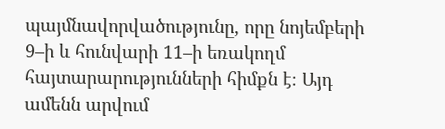պայմնավորվածությունը, որը նոյեմբերի 9–ի և հունվարի 11–ի եռակողմ հայտարարությունների հիմքն է։ Այդ ամենն արվում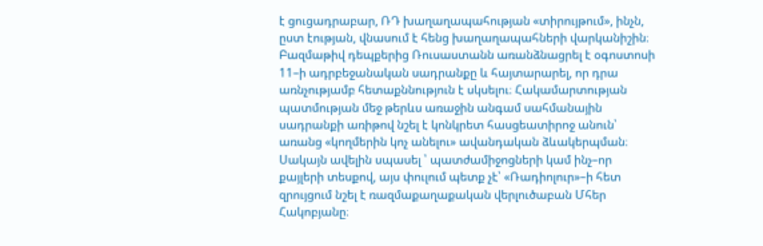է ցուցադրաբար, ՌԴ խաղաղապահության «տիրույթում», ինչն, ըստ էության, վնասում է հենց խաղաղապահների վարկանիշին։
Բազմաթիվ դեպքերից Ռուսաստանն առանձնացրել է օգոստոսի 11–ի ադրբեջանական սադրանքը և հայտարարել, որ դրա առնչությամբ հետաքննություն է սկսելու։ Հակամարտության պատմության մեջ թերևս առաջին անգամ սահմանային սադրանքի առիթով նշել է կոնկրետ հասցեատիրոջ անուն՝ առանց «կողմերին կոչ անելու» ավանդական ձևակերպման։ Սակայն ավելին սպասել ՝ պատժամիջոցների կամ ինչ–որ քայլերի տեսքով, այս փուլում պետք չէ՝ «Ռադիոլուր»–ի հետ զրույցում նշել է ռազմաքաղաքական վերլուծաբան Մհեր Հակոբյանը։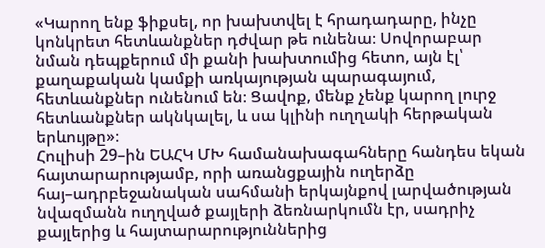«Կարող ենք ֆիքսել, որ խախտվել է հրադադարը, ինչը կոնկրետ հետևանքներ դժվար թե ունենա։ Սովորաբար նման դեպքերում մի քանի խախտումից հետո, այն էլ՝ քաղաքական կամքի առկայության պարագայում, հետևանքներ ունենում են։ Ցավոք, մենք չենք կարող լուրջ հետևանքներ ակնկալել, և սա կլինի ուղղակի հերթական երևույթը»։
Հուլիսի 29–ին ԵԱՀԿ ՄԽ համանախագահները հանդես եկան հայտարարությամբ, որի առանցքային ուղերձը հայ–ադրբեջանական սահմանի երկայնքով լարվածության նվազմանն ուղղված քայլերի ձեռնարկումն էր, սադրիչ քայլերից և հայտարարություններից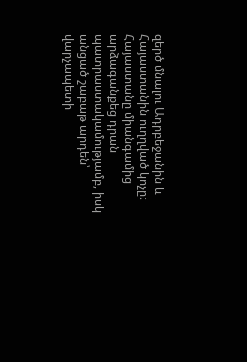զերծ մնալու Ադրբեջանին և Հայաստանին ուղղված կոչը։ Հայաստանը միանգամից արձագանքեց դրան պատրաստակամությամբ, իսկ անցած շաբաթ արդեն՝ վարչապետի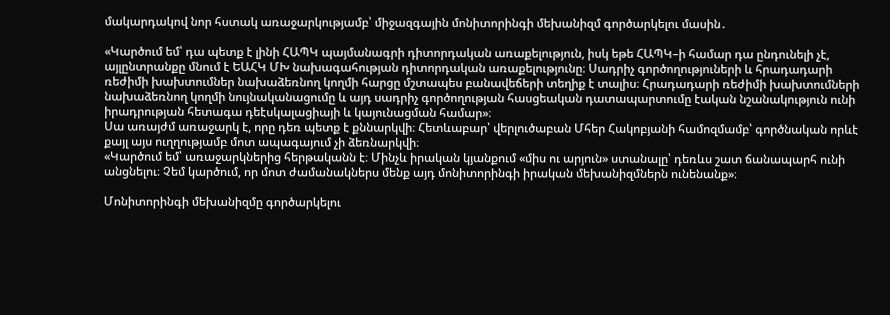մակարդակով նոր հստակ առաջարկությամբ՝ միջազգային մոնիտորինգի մեխանիզմ գործարկելու մասին․

«Կարծում եմ՝ դա պետք է լինի ՀԱՊԿ պայմանագրի դիտորդական առաքելություն, իսկ եթե ՀԱՊԿ–ի համար դա ընդունելի չէ, այլընտրանքը մնում է ԵԱՀԿ ՄԽ նախագահության դիտորդական առաքելությունը։ Սադրիչ գործողություների և հրադադարի ռեժիմի խախտումներ նախաձեռնող կողմի հարցը մշտապես բանավեճերի տեղիք է տալիս։ Հրադադարի ռեժիմի խախտումների նախաձեռնող կողմի նույնականացումը և այդ սադրիչ գործողության հասցեական դատապարտումը էական նշանակություն ունի իրադրության հետագա դեէսկալացիայի և կայունացման համար»։
Սա առայժմ առաջարկ է, որը դեռ պետք է քննարկվի։ Հետևաբար՝ վերլուծաբան Մհեր Հակոբյանի համոզմամբ՝ գործնական որևէ քայլ այս ուղղությամբ մոտ ապագայում չի ձեռնարկվի։
«Կարծում եմ՝ առաջարկներից հերթականն է։ Մինչև իրական կյանքում «միս ու արյուն» ստանալը՝ դեռևս շատ ճանապարհ ունի անցնելու։ Չեմ կարծում, որ մոտ ժամանակներս մենք այդ մոնիտորինգի իրական մեխանիզմներն ունենանք»։

Մոնիտորինգի մեխանիզմը գործարկելու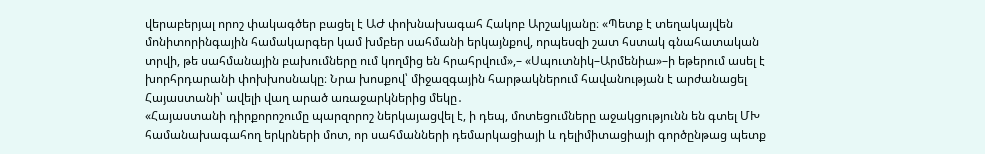վերաբերյալ որոշ փակագծեր բացել է ԱԺ փոխնախագահ Հակոբ Արշակյանը։ «Պետք է տեղակայվեն մոնիտորինգային համակարգեր կամ խմբեր սահմանի երկայնքով, որպեսզի շատ հստակ գնահատական տրվի, թե սահմանային բախումները ում կողմից են հրահրվում»,– «Սպուտնիկ–Արմենիա»–ի եթերում ասել է խորհրդարանի փոխխոսնակը։ Նրա խոսքով՝ միջազգային հարթակներում հավանության է արժանացել Հայաստանի՝ ավելի վաղ արած առաջարկներից մեկը․
«Հայաստանի դիրքորոշումը պարզորոշ ներկայացվել է, ի դեպ, մոտեցումները աջակցությունն են գտել ՄԽ համանախագահող երկրների մոտ, որ սահմանների դեմարկացիայի և դելիմիտացիայի գործընթաց պետք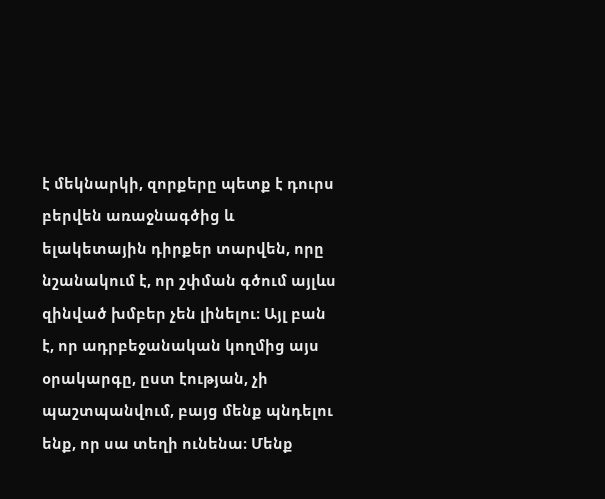է մեկնարկի, զորքերը պետք է դուրս բերվեն առաջնագծից և ելակետային դիրքեր տարվեն, որը նշանակում է, որ շփման գծում այլևս զինված խմբեր չեն լինելու։ Այլ բան է, որ ադրբեջանական կողմից այս օրակարգը, ըստ էության, չի պաշտպանվում, բայց մենք պնդելու ենք, որ սա տեղի ունենա։ Մենք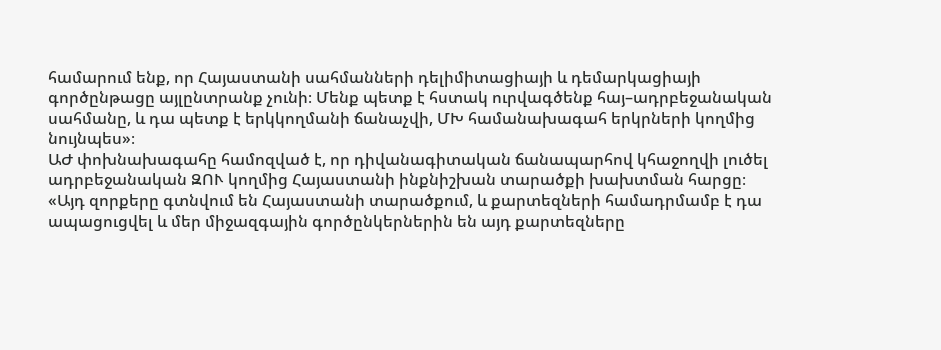համարում ենք, որ Հայաստանի սահմանների դելիմիտացիայի և դեմարկացիայի գործընթացը այլընտրանք չունի։ Մենք պետք է հստակ ուրվագծենք հայ–ադրբեջանական սահմանը, և դա պետք է երկկողմանի ճանաչվի, ՄԽ համանախագահ երկրների կողմից նույնպես»։
ԱԺ փոխնախագահը համոզված է, որ դիվանագիտական ճանապարհով կհաջողվի լուծել ադրբեջանական ԶՈՒ կողմից Հայաստանի ինքնիշխան տարածքի խախտման հարցը։
«Այդ զորքերը գտնվում են Հայաստանի տարածքում, և քարտեզների համադրմամբ է դա ապացուցվել և մեր միջազգային գործընկերներին են այդ քարտեզները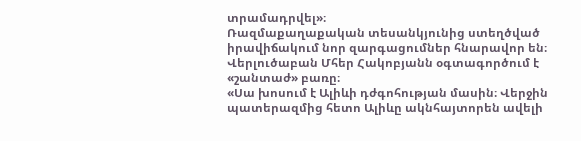տրամադրվել»։
Ռազմաքաղաքական տեսանկյունից ստեղծված իրավիճակում նոր զարգացումներ հնարավոր են։ Վերլուծաբան Մհեր Հակոբյանն օգտագործում է «շանտաժ» բառը։
«Սա խոսում է Ալիևի դժգոհության մասին։ Վերջին պատերազմից հետո Ալիևը ակնհայտորեն ավելի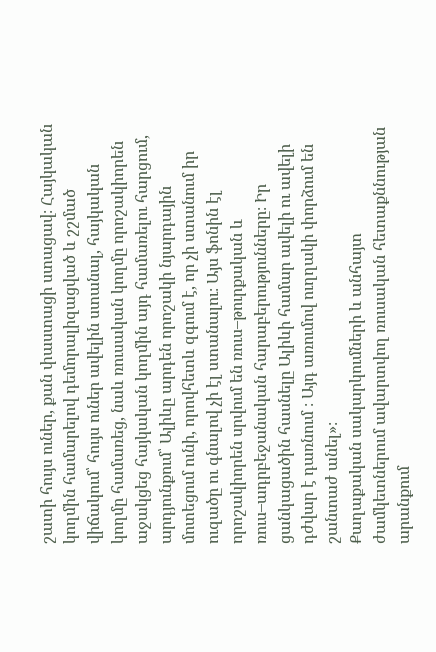շատի հույս ուներ, քան փաստացի ստացավ։ Հայկական կողմին համարելով դեմորալիզացված և շշմած վիճակում՝ հույս ուներ ավելին ստանալ, հայկական կողմը համառեց, նաև ռուսական կողմը որոշակիորեն աջակցեց հայկական կողմին այդ համառելու հարցում, արդյունքում՝ Ալիևը արդեն որոշակի նյարդային մոտեցում ունի, որովհետև զգում է, որ չի ստանում իր ուզածը ու գնալով չի էլ ստանալու։ Այս ֆոնին էլ որոշակիորեն սրվում են ռուս–թուրքական և ռուս–ադրբեջանական հարաբերությունները։ Իր ցանկացածին հասնելը Ալիևի համար ավելի ու ավելի դժվար է դառնում ։ Այդ առումով ուղղակի փորձում են շանտաժ անել»։
Քաղաքական սակարկումների և անհայտ ժամկետներում ավարտվող ռուսական հետաքննության արանքում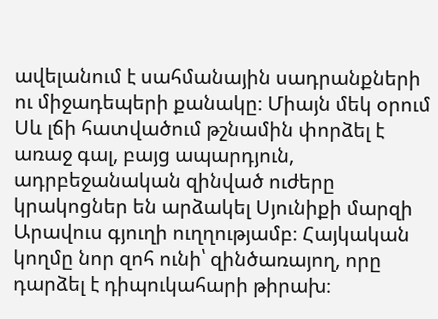ավելանում է սահմանային սադրանքների ու միջադեպերի քանակը։ Միայն մեկ օրում Սև լճի հատվածում թշնամին փորձել է առաջ գալ, բայց ապարդյուն, ադրբեջանական զինված ուժերը կրակոցներ են արձակել Սյունիքի մարզի Արավուս գյուղի ուղղությամբ։ Հայկական կողմը նոր զոհ ունի՝ զինծառայող, որը դարձել է դիպուկահարի թիրախ։